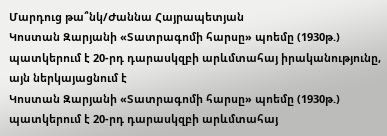Մարդուց թա՞նկ/Ժաննա Հայրապետյան
Կոստան Զարյանի «Տատրագոմի հարսը» պոեմը (1930թ.) պատկերում է 20-րդ դարասկզբի արևմտահայ իրականությունը, այն ներկայացնում է
Կոստան Զարյանի «Տատրագոմի հարսը» պոեմը (1930թ.) պատկերում է 20-րդ դարասկզբի արևմտահայ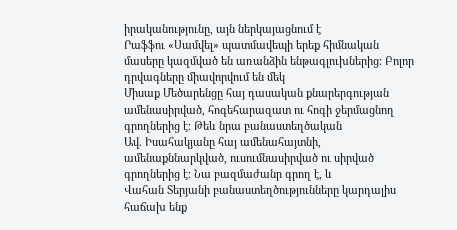իրականությունը, այն ներկայացնում է
Րաֆֆու «Սամվել» պատմավեպի երեք հիմնական մասերը կազմված են առանձին ենթագլուխներից։ Բոլոր դրվագները միավորվում են մեկ
Միսաք Մեծարենցը հայ դասական քնարերգության ամենասիրված, հոգեհարազատ ու հոգի ջերմացնող գրողներից է։ Թեև նրա բանաստեղծական
Ավ. Իսահակյանը հայ ամենահայտնի, ամենաքննարկված, ուսումնասիրված ու սիրված գրողներից է։ Նա բազմաժանր գրող է, և
Վահան Տերյանի բանաստեղծությունները կարդալիս հաճախ ենք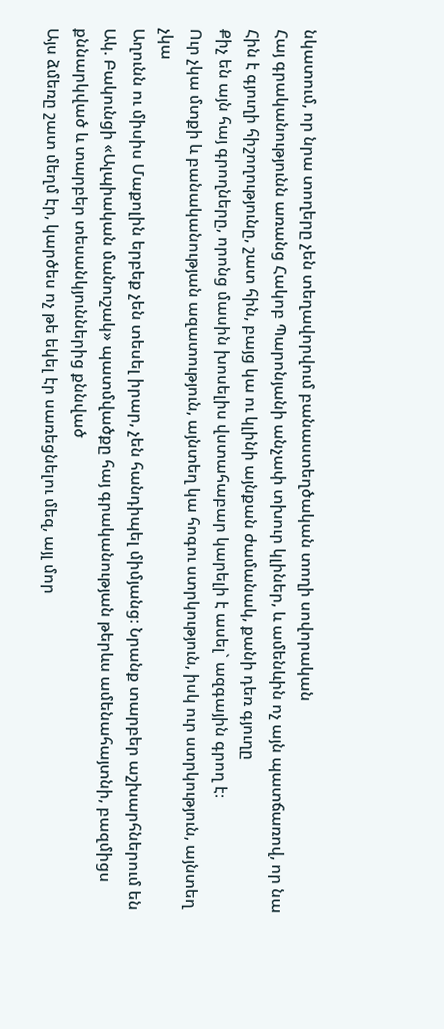նկատում, որ նրա տողերը չեն տեղավորվում բանաստեղծական տողի սովորական
Հայ գրականությունն առանց Հակոբ Պարոնյանի անչափ տխուր կլիներ, և ամենևին ոչ այն պատճառով, որ նա
Հին է գյուղի հիշողությունը, շատ հին, բայց կա ու կլինի այնքան ժամանակ, քանի դեռ գյուղը
Քիչ են այն հայ գրողները, որոնց մասին խոսելիս վստահաբար կարելի է ասել` ազգային գրող է։
Ուր չկա մտքի և բանականության ազատություն, այնտեղ կա հոգու ստրկություն, իսկ ուր ստրկություն, այնտեղ չկա
Աղունն ու միսիս Մաքոլին երբեք չեն տեսել իրար, չեն հանդիպել միմյանց։ Նրանք տարբեր աշխարհներում են
Ակ. Բակունցի «Ալպիական մանուշակ» պատմվածքը հայ գրականության թերևս ամենահայտնի, բազմիցս քննարկված և տարբեր տեսանկյուններից քննված
Այս ձմեռը շատ մեղմ էր, կարծես ոչ թե եկել էր սառեցնելու մեզ, այլ մոր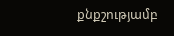քնքշությամբ